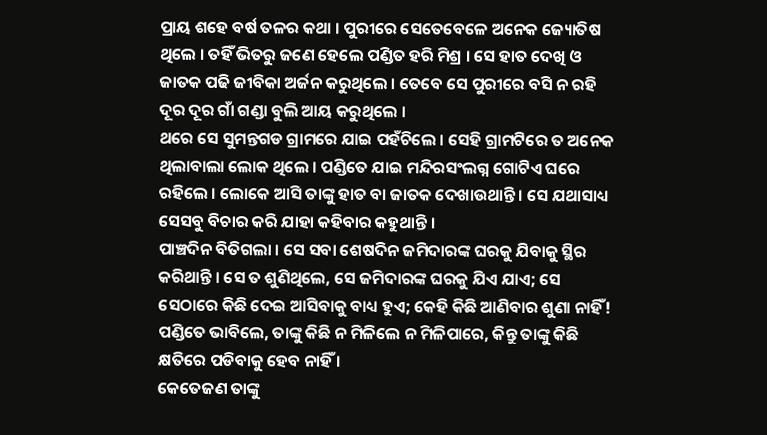ପ୍ରାୟ ଶହେ ବର୍ଷ ତଳର କଥା । ପୁରୀରେ ସେତେବେଳେ ଅନେକ ଜ୍ୟୋତିଷ ଥିଲେ । ତହିଁ ଭିତରୁ ଜଣେ ହେଲେ ପଣ୍ଡିତ ହରି ମିଶ୍ର । ସେ ହାତ ଦେଖି ଓ ଜାତକ ପଢି ଜୀବିକା ଅର୍ଜନ କରୁଥିଲେ । ତେବେ ସେ ପୁରୀରେ ବସି ନ ରହି ଦୂର ଦୂର ଗାଁ ଗଣ୍ଡା ବୁଲି ଆୟ କରୁଥିଲେ ।
ଥରେ ସେ ସୁମନ୍ତଗଡ ଗ୍ରାମରେ ଯାଇ ପହଁଚିଲେ । ସେହି ଗ୍ରାମଟିରେ ତ ଅନେକ ଥିଲାବାଲା ଲୋକ ଥିଲେ । ପଣ୍ଡିତେ ଯାଇ ମନ୍ଦିରସଂଲଗ୍ନ ଗୋଟିଏ ଘରେ ରହିଲେ । ଲୋକେ ଆସି ତାଙ୍କୁ ହାତ ବା ଜାତକ ଦେଖାଉଥାନ୍ତି । ସେ ଯଥାସାଧ୍ୟ ସେସବୁ ବିଚାର କରି ଯାହା କହିବାର କହୁଥାନ୍ତି ।
ପାଞ୍ଚଦିନ ବିତିଗଲା । ସେ ସବା ଶେଷଦିନ ଜମିଦାରଙ୍କ ଘରକୁ ଯିବାକୁ ସ୍ଥିର କରିଥାନ୍ତି । ସେ ତ ଶୁଣିଥିଲେ, ସେ ଜମିଦାରଙ୍କ ଘରକୁ ଯିଏ ଯାଏ; ସେ ସେଠାରେ କିଛି ଦେଇ ଆସିବାକୁ ବାଧ୍ୟ ହୁଏ; କେହି କିଛି ଆଣିବାର ଶୁଣା ନାହିଁ! ପଣ୍ଡିତେ ଭାବିଲେ, ତାଙ୍କୁ କିଛି ନ ମିଳିଲେ ନ ମିଳିପାରେ, କିନ୍ତୁ ତାଙ୍କୁ କିଛି କ୍ଷତିରେ ପଡିବାକୁ ହେବ ନାହିଁ ।
କେତେଜଣ ତାଙ୍କୁ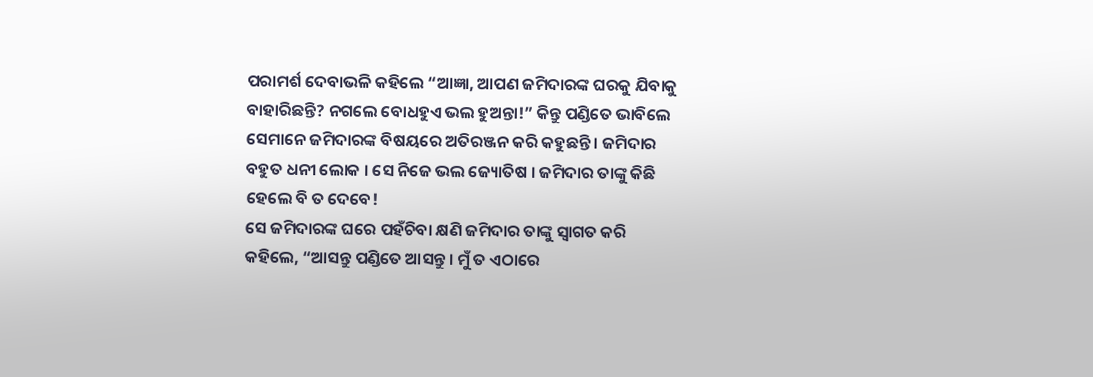ପରାମର୍ଶ ଦେବାଭଳି କହିଲେ “ଆଜ୍ଞା, ଆପଣ ଜମିଦାରଙ୍କ ଘରକୁ ଯିବାକୁ ବାହାରିଛନ୍ତି? ନଗଲେ ବୋଧହୁଏ ଭଲ ହୁଅନ୍ତା!” କିନ୍ତୁ ପଣ୍ଡିତେ ଭାବିଲେ ସେମାନେ ଜମିଦାରଙ୍କ ବିଷୟରେ ଅତିରଞ୍ଜନ କରି କହୁଛନ୍ତି । ଜମିଦାର ବହୁତ ଧନୀ ଲୋକ । ସେ ନିଜେ ଭଲ ଜ୍ୟୋତିଷ । ଜମିଦାର ତାଙ୍କୁ କିଛି ହେଲେ ବି ତ ଦେବେ!
ସେ ଜମିଦାରଙ୍କ ଘରେ ପହଁଚିବା କ୍ଷଣି ଜମିଦାର ତାଙ୍କୁ ସ୍ୱାଗତ କରି କହିଲେ, “ଆସନ୍ତୁ ପଣ୍ଡିତେ ଆସନ୍ତୁ । ମୁଁ ତ ଏଠାରେ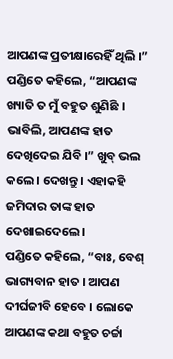ଆପଣଙ୍କ ପ୍ରତୀକ୍ଷାରେହିଁ ଥିଲି ।”
ପଣ୍ଡିତେ କହିଲେ, “ଆପଣଙ୍କ ଖ୍ୟାତି ତ ମୁଁ ବହୁତ ଶୁଣିଛି । ଭାବିଲି, ଆପଣଙ୍କ ହାତ ଦେଖିଦେଇ ଯିବି ।” ଖୁବ୍ ଭଲ କଲେ । ଦେଖନ୍ତୁ । ଏହାକହି ଜମିଦାର ତାଙ୍କ ହାତ ଦେଖାଇଦେଲେ ।
ପଣ୍ଡିତେ କହିଲେ, “ବାଃ, ବେଶ୍ ଭାଗ୍ୟବାନ ହାତ । ଆପଣ ଦୀର୍ଘଜୀବି ହେବେ । ଲୋକେ ଆପଣଙ୍କ କଥା ବହୁତ ଚର୍ଚ୍ଚା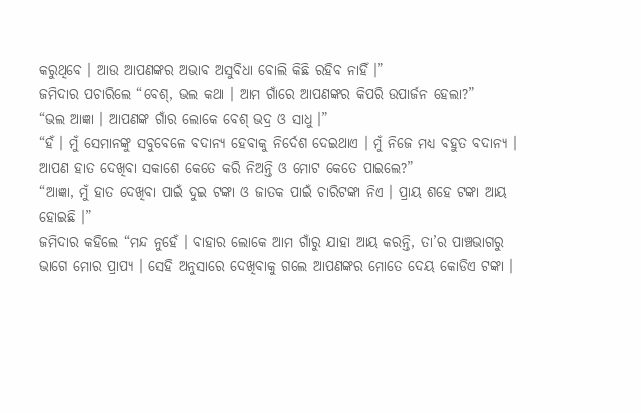କରୁଥିବେ । ଆଉ ଆପଣଙ୍କର ଅଭାବ ଅସୁବିଧା ବୋଲି କିଛି ରହିବ ନାହିଁ ।”
ଜମିଦାର ପଚାରିଲେ “ବେଶ୍, ଭଲ କଥା । ଆମ ଗାଁରେ ଆପଣଙ୍କର କିପରି ଉପାର୍ଜନ ହେଲା?”
“ଭଲ ଆଜ୍ଞା । ଆପଣଙ୍କ ଗାଁର ଲୋକେ ବେଶ୍ ଭଦ୍ର ଓ ସାଧୁ ।”
“ହଁ । ମୁଁ ସେମାନଙ୍କୁ ସବୁବେଳେ ବଦାନ୍ୟ ହେବାକୁ ନିର୍ଦେଶ ଦେଇଥାଏ । ମୁଁ ନିଜେ ମଧ୍ୟ ବହୁତ ବଦାନ୍ୟ । ଆପଣ ହାତ ଦେଖିବା ସକାଶେ କେତେ କରି ନିଅନ୍ତି ଓ ମୋଟ କେତେ ପାଇଲେ?”
“ଆଜ୍ଞା, ମୁଁ ହାତ ଦେଖିବା ପାଇଁ ଦୁଇ ଟଙ୍କା ଓ ଜାତକ ପାଇଁ ଚାରିଟଙ୍କା ନିଏ । ପ୍ରାୟ ଶହେ ଟଙ୍କା ଆୟ ହୋଇଛି ।”
ଜମିଦାର କହିଲେ “ମନ୍ଦ ନୁହେଁ । ବାହାର ଲୋକେ ଆମ ଗାଁରୁ ଯାହା ଆୟ କରନ୍ତି, ତା’ର ପାଞ୍ଚଭାଗରୁ ଭାଗେ ମୋର ପ୍ରାପ୍ୟ । ସେହି ଅନୁସାରେ ଦେଖିବାକୁ ଗଲେ ଆପଣଙ୍କର ମୋତେ ଦେୟ କୋଡିଏ ଟଙ୍କା ।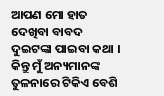ଆପଣ ମୋ ହାତ ଦେଖିବା ବାବଦ ଦୁଇଟଙ୍କା ପାଇବା କଥା । କିନ୍ତୁ ମୁଁ ଅନ୍ୟମାନଙ୍କ ତୁଳନାରେ ଟିକିଏ ବେଶି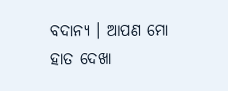ବଦାନ୍ୟ । ଆପଣ ମୋ ହାତ ଦେଖା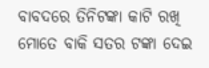ବାବଦରେ ତିନିଟଙ୍କା କାଟି ରଖି ମୋତେ ବାକି ସତର ଟଙ୍କା ଦେଇ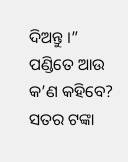ଦିଅନ୍ତୁ ।”
ପଣ୍ଡିତେ ଆଉ କ’ଣ କହିବେ? ସତର ଟଙ୍କା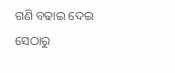ଗଣି ବଢାଇ ଦେଇ ସେଠାରୁ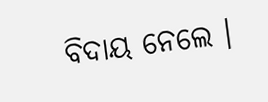ବିଦାୟ ନେଲେ ।